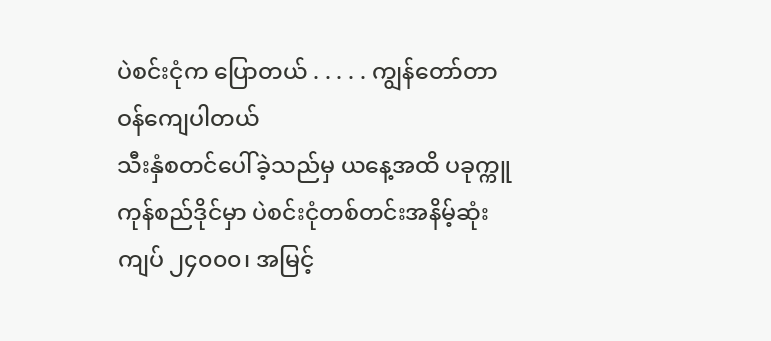ပဲစင်းငုံက ပြောတယ် . . . . . ကျွန်တော်တာဝန်ကျေပါတယ်
သီးနှံစတင်ပေါ်ခဲ့သည်မှ ယနေ့အထိ ပခုက္ကူကုန်စည်ဒိုင်မှာ ပဲစင်းငုံတစ်တင်းအနိမ့်ဆုံး ကျပ် ၂၄၀၀၀၊ အမြင့်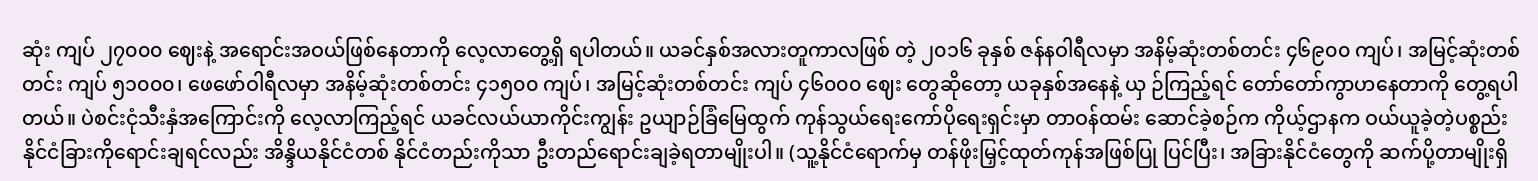ဆုံး ကျပ် ၂၇၀၀၀ ဈေးနဲ့ အရောင်းအဝယ်ဖြစ်နေတာကို လေ့လာတွေ့ရှိ ရပါတယ်။ ယခင်နှစ်အလားတူကာလဖြစ် တဲ့ ၂၀၁၆ ခုနှစ် ဇန်နဝါရီလမှာ အနိမ့်ဆုံးတစ်တင်း ၄၆၉၀၀ ကျပ်၊ အမြင့်ဆုံးတစ်တင်း ကျပ် ၅၁၀၀၀၊ ဖေဖော်ဝါရီလမှာ အနိမ့်ဆုံးတစ်တင်း ၄၁၅၀၀ ကျပ်၊ အမြင့်ဆုံးတစ်တင်း ကျပ် ၄၆၀၀၀ ဈေး တွေဆိုတော့ ယခုနှစ်အနေနဲ့ ယှ ဉ်ကြည့်ရင် တော်တော်ကွာဟနေတာကို တွေ့ရပါတယ်။ ပဲစင်းငုံသီးနှံအကြောင်းကို လေ့လာကြည့်ရင် ယခင်လယ်ယာကိုင်းကျွန်း ဥယျာဉ်ခြံမြေထွက် ကုန်သွယ်ရေးကော်ပိုရေးရှင်းမှာ တာဝန်ထမ်း ဆောင်ခဲ့စဉ်က ကိုယ့်ဌာနက ဝယ်ယူခဲ့တဲ့ပစ္စည်း နိုင်ငံခြားကိုရောင်းချရင်လည်း အိန္ဒိယနိုင်ငံတစ် နိုင်ငံတည်းကိုသာ ဦးတည်ရောင်းချခဲ့ရတာမျိုးပါ။ (သူ့နိုင်ငံရောက်မှ တန်ဖိုးမြှင့်ထုတ်ကုန်အဖြစ်ပြု ပြင်ပြီး၊ အခြားနိုင်ငံတွေကို ဆက်ပို့တာမျိုးရှိ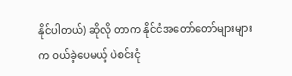နိုင်ပါတယ်) ဆိုလို တာက နိုင်ငံအတော်တော်များများက ဝယ်ခဲ့ပေမယ့် ပဲစင်းငုံ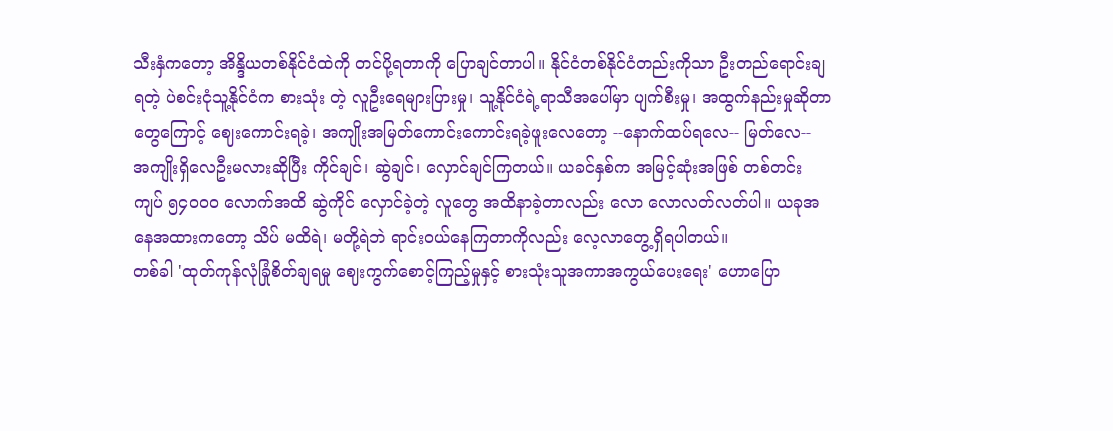သီးနှံကတော့ အိန္ဒိယတစ်နိုင်ငံထဲကို တင်ပို့ရတာကို ပြောချင်တာပါ။ နိုင်ငံတစ်နိုင်ငံတည်းကိုသာ ဦးတည်ရောင်းချရတဲ့ ပဲစင်းငုံသူ့နိုင်ငံက စားသုံး တဲ့ လူဦးရေများပြားမှု၊ သူ့နိုင်ငံရဲ့ရာသီအပေါ်မှာ ပျက်စီးမှု၊ အထွက်နည်းမှုဆိုတာတွေကြောင့် ဈေးကောင်းရခဲ့၊ အကျိုးအမြတ်ကောင်းကောင်းရခဲ့ဖူးလေတော့ --နောက်ထပ်ရလေ-- မြတ်လေ-- အကျိုးရှိလေဦးမလားဆိုပြီး ကိုင်ချင်၊ ဆွဲချင်၊ လှောင်ချင်ကြတယ်။ ယခင်နှစ်က အမြင့်ဆုံးအဖြစ် တစ်တင်း ကျပ် ၅၄၀၀၀ လောက်အထိ ဆွဲကိုင် လှောင်ခဲ့တဲ့ လူတွေ အထိနာခဲ့တာလည်း လော လောလတ်လတ်ပါ။ ယခုအနေအထားကတော့ သိပ် မထိရဲ၊ မတို့ရဲဘဲ ရာင်းဝယ်နေကြတာကိုလည်း လေ့လာတွေ့ရှိရပါတယ်။
တစ်ခါ 'ထုတ်ကုန်လုံခြုံစိတ်ချရမှု ဈေးကွက်စောင့်ကြည့်မှုနှင့် စားသုံးသူအကာအကွယ်ပေးရေး' ဟောပြော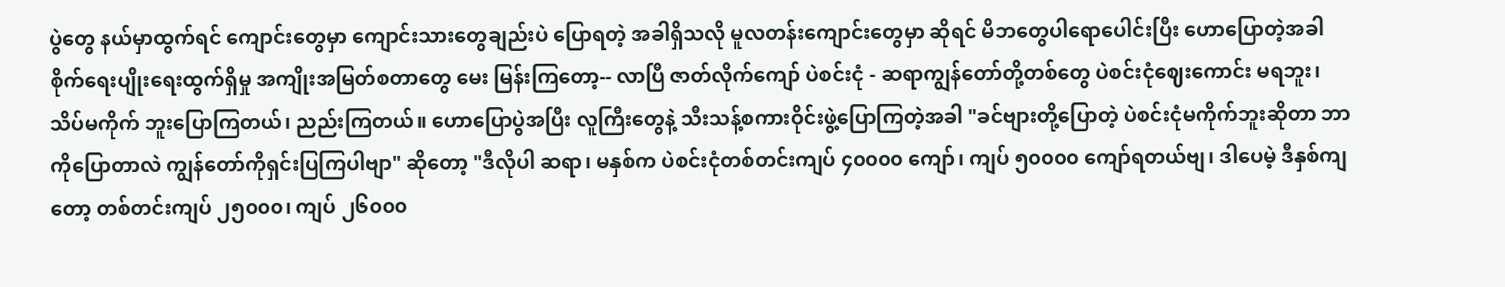ပွဲတွေ နယ်မှာထွက်ရင် ကျောင်းတွေမှာ ကျောင်းသားတွေချည်းပဲ ပြောရတဲ့ အခါရှိသလို မူလတန်းကျောင်းတွေမှာ ဆိုရင် မိဘတွေပါရောပေါင်းပြီး ဟောပြောတဲ့အခါ စိုက်ရေးပျိုးရေးထွက်ရှိမှု အကျိုးအမြတ်စတာတွေ မေး မြန်းကြတော့-- လာပြီ ဇာတ်လိုက်ကျော် ပဲစင်းငုံ - ဆရာကျွန်တော်တို့တစ်တွေ ပဲစင်းငုံဈေးကောင်း မရဘူး၊ သိပ်မကိုက် ဘူးပြောကြတယ်၊ ညည်းကြတယ်။ ဟောပြောပွဲအပြီး လူကြီးတွေနဲ့ သီးသန့်စကားဝိုင်းဖွဲ့ပြောကြတဲ့အခါ "ခင်ဗျားတို့ပြောတဲ့ ပဲစင်းငုံမကိုက်ဘူးဆိုတာ ဘာကိုပြောတာလဲ ကျွန်တော်ကိုရှင်းပြကြပါဗျာ" ဆိုတော့ "ဒီလိုပါ ဆရာ၊ မနှစ်က ပဲစင်းငုံတစ်တင်းကျပ် ၄၀၀၀၀ ကျော်၊ ကျပ် ၅၀၀၀၀ ကျော်ရတယ်ဗျ၊ ဒါပေမဲ့ ဒီနှစ်ကျတော့ တစ်တင်းကျပ် ၂၅၀၀၀၊ ကျပ် ၂၆၀၀၀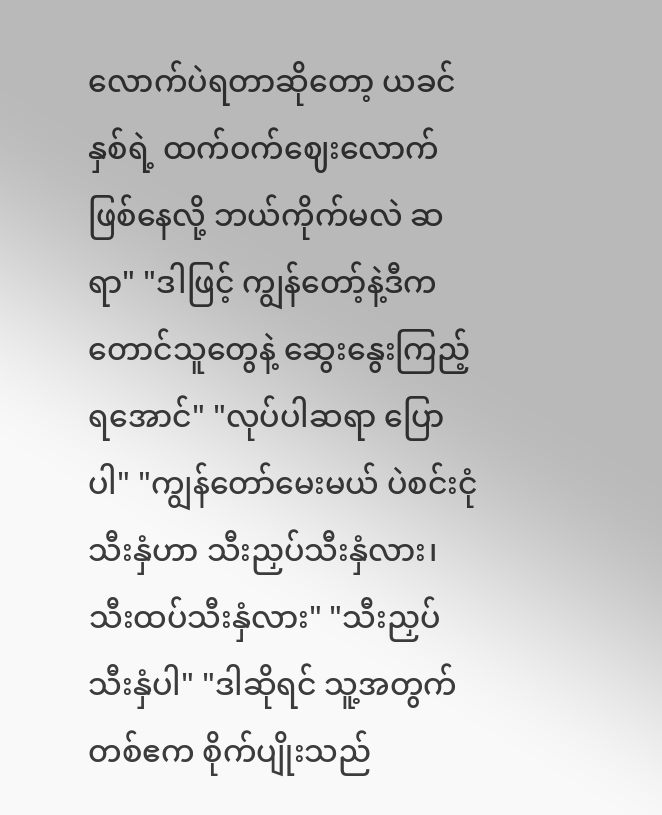လောက်ပဲရတာဆိုတော့ ယခင်နှစ်ရဲ့ ထက်ဝက်ဈေးလောက်ဖြစ်နေလို့ ဘယ်ကိုက်မလဲ ဆရာ" "ဒါဖြင့် ကျွန်တော့်နဲ့ဒီကတောင်သူတွေနဲ့ ဆွေးနွေးကြည့်ရအောင်" "လုပ်ပါဆရာ ပြောပါ" "ကျွန်တော်မေးမယ် ပဲစင်းငုံသီးနှံဟာ သီးညှပ်သီးနှံလား၊ သီးထပ်သီးနှံလား" "သီးညှပ်သီးနှံပါ" "ဒါဆိုရင် သူ့အတွက် တစ်ဧက စိုက်ပျိုးသည်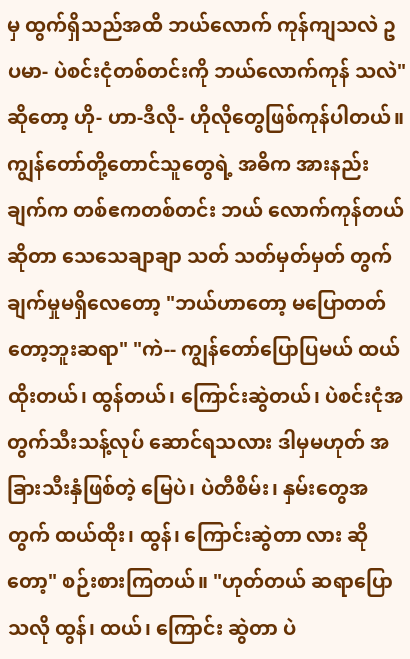မှ ထွက်ရှိသည်အထိ ဘယ်လောက် ကုန်ကျသလဲ ဥပမာ- ပဲစင်းငုံတစ်တင်းကို ဘယ်လောက်ကုန် သလဲ" ဆိုတော့ ဟို- ဟာ-ဒီလို- ဟိုလိုတွေဖြစ်ကုန်ပါတယ်။
ကျွန်တော်တို့တောင်သူတွေရဲ့ အဓိက အားနည်းချက်က တစ်ဧကတစ်တင်း ဘယ် လောက်ကုန်တယ်ဆိုတာ သေသေချာချာ သတ် သတ်မှတ်မှတ် တွက်ချက်မှုမရှိလေတော့ "ဘယ်ဟာတော့ မပြောတတ်တော့ဘူးဆရာ" "ကဲ-- ကျွန်တော်ပြောပြမယ် ထယ်ထိုးတယ်၊ ထွန်တယ်၊ ကြောင်းဆွဲတယ်၊ ပဲစင်းငုံအတွက်သီးသန့်လုပ် ဆောင်ရသလား ဒါမှမဟုတ် အခြားသီးနှံဖြစ်တဲ့ မြေပဲ၊ ပဲတီစိမ်း၊ နှမ်းတွေအတွက် ထယ်ထိုး၊ ထွန်၊ ကြောင်းဆွဲတာ လား ဆိုတော့" စဉ်းစားကြတယ်။ "ဟုတ်တယ် ဆရာပြောသလို ထွန်၊ ထယ်၊ ကြောင်း ဆွဲတာ ပဲ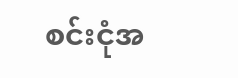စင်းငုံအ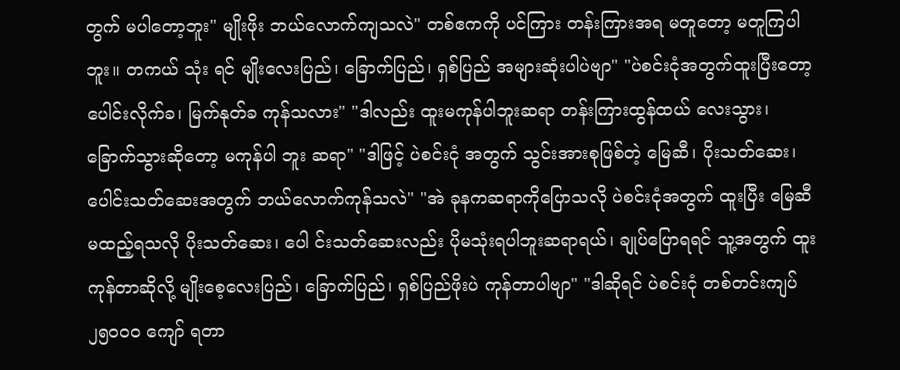တွက် မပါတော့ဘူး" မျိုးဖိုး ဘယ်လောက်ကျသလဲ" တစ်ဧကကို ပင်ကြား တန်းကြားအရ မတူတော့ မတူကြပါဘူး။ တကယ် သုံး ရင် မျိုးလေးပြည်၊ ခြောက်ပြည်၊ ရှစ်ပြည် အများဆုံးပါပဲဗျာ" "ပဲစင်းငုံအတွက်ထူးပြီးတော့ ပေါင်းလိုက်ခ၊ မြက်နုတ်ခ ကုန်သလား" "ဒါလည်း ထူးမကုန်ပါဘူးဆရာ တန်းကြားထွန်ထယ် လေးသွား၊ ခြောက်သွားဆိုတော့ မကုန်ပါ ဘူး ဆရာ" "ဒါဖြင့် ပဲစင်းငုံ အတွက် သွင်းအားစုဖြစ်တဲ့ မြေဆီ၊ ပိုးသတ်ဆေး၊ ပေါင်းသတ်ဆေးအတွက် ဘယ်လောက်ကုန်သလဲ" "အဲ ခုနကဆရာကိုပြောသလို ပဲစင်းငုံအတွက် ထူးပြီး မြေဆီမထည့်ရသလို ပိုးသတ်ဆေး၊ ပေါ င်းသတ်ဆေးလည်း ပိုမသုံးရပါဘူးဆရာရယ်၊ ချုပ်ပြောရရင် သူ့အတွက် ထူးကုန်တာဆိုလို့ မျိုးစေ့လေးပြည်၊ ခြောက်ပြည်၊ ရှစ်ပြည်ဖိုးပဲ ကုန်တာပါဗျာ" "ဒါဆိုရင် ပဲစင်းငုံ တစ်တင်းကျပ် ၂၅၀၀၀ ကျော် ရတာ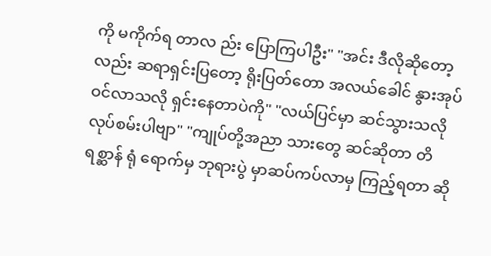ကို မကိုက်ရ တာလ ည်း ပြောကြပါဦး" "အင်း ဒီလိုဆိုတော့လည်း ဆရာရှင်းပြတော့ ရိုးပြတ်တော အလယ်ခေါင် နွားအုပ်ဝင်လာသလို ရှင်းနေတာပဲကို" "လယ်ပြင်မှာ ဆင်သွားသလို လုပ်စမ်းပါဗျာ" "ကျုပ်တို့အညာ သားတွေ ဆင်ဆိုတာ တိရစ္ဆာန် ရုံ ရောက်မှ ဘုရားပွဲ မှာဆပ်ကပ်လာမှ ကြည့်ရတာ ဆို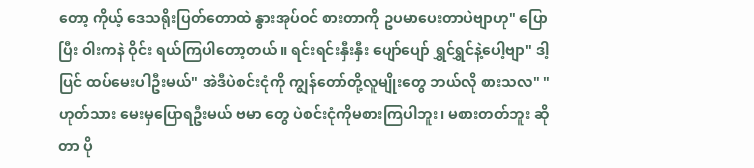တော့ ကိုယ့် ဒေသရိုးပြတ်တောထဲ နွားအုပ်ဝင် စားတာကို ဥပမာပေးတာပဲဗျာဟု" ပြောပြီး ဝါးကနဲ ဝိုင်း ရယ်ကြပါတော့တယ်။ ရင်းရင်းနှီးနှီး ပျော်ပျော် ရွှင်ရွှင်နဲ့ပေါ့ဗျာ" ဒါ့ပြင် ထပ်မေးပါဦးမယ်" အဲဒီပဲစင်းငုံကို ကျွန်တော်တို့လူမျိုးတွေ ဘယ်လို စားသလ" "ဟုတ်သား မေးမှပြောရဦးမယ် ဗမာ တွေ ပဲစင်းငုံကိုမစားကြပါဘူး၊ မစားတတ်ဘူး ဆိုတာ ပို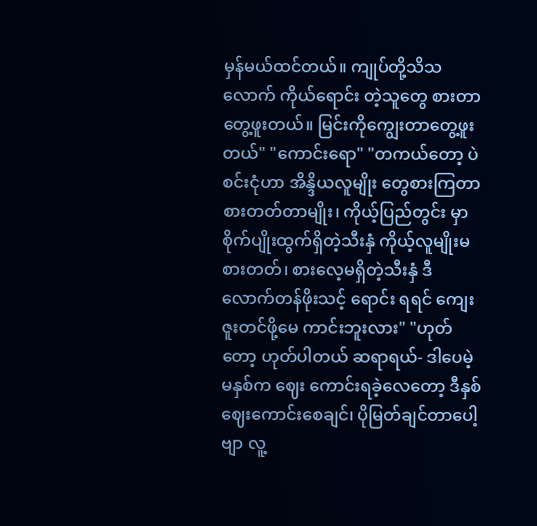မှန်မယ်ထင်တယ်။ ကျုပ်တို့သိသလောက် ကိုယ်ရောင်း တဲ့သူတွေ စားတာတွေ့ဖူးတယ်။ မြင်းကိုကျွေးတာတွေ့ဖူးတယ်" "ကောင်းရော" "တကယ်တော့ ပဲစင်းငုံဟာ အိန္ဒိယလူမျိုး တွေစားကြတာ စားတတ်တာမျိုး၊ ကိုယ့်ပြည်တွင်း မှာ စိုက်ပျိုးထွက်ရှိတဲ့သီးနှံ ကိုယ့်လူမျိုးမစားတတ်၊ စားလေ့မရှိတဲ့သီးနှံ ဒီလောက်တန်ဖိုးသင့် ရောင်း ရရင် ကျေးဇူးတင်ဖို့မေ ကာင်းဘူးလား" "ဟုတ်တော့ ဟုတ်ပါတယ် ဆရာရယ်- ဒါပေမဲ့ မနှစ်က ဈေး ကောင်းရခဲ့လေတော့ ဒီနှစ်ဈေးကောင်းစေချင်၊ ပိုမြတ်ချင်တာပေါ့ဗျာ လူ့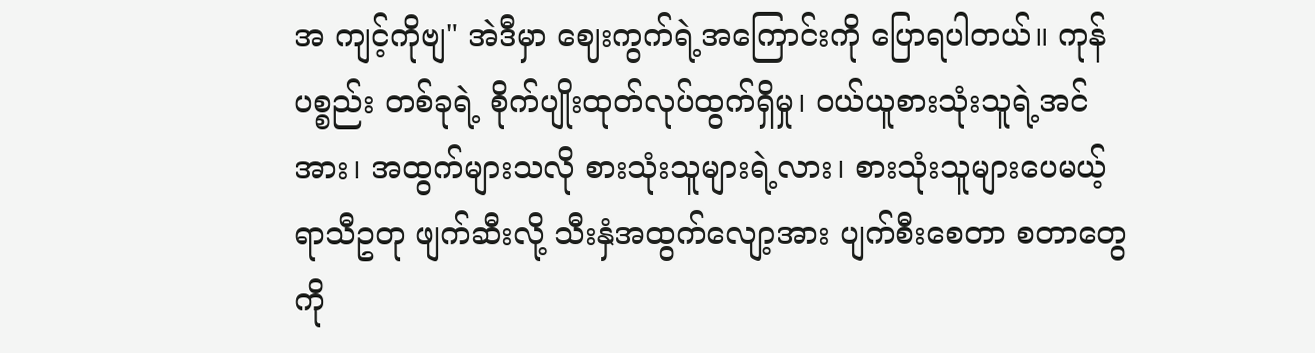အ ကျင့်ကိုဗျ" အဲဒီမှာ ဈေးကွက်ရဲ့အကြောင်းကို ပြောရပါတယ်။ ကုန်ပစ္စည်း တစ်ခုရဲ့ စိုက်ပျိုးထုတ်လုပ်ထွက်ရှိမှု၊ ဝယ်ယူစားသုံးသူရဲ့အင်အား၊ အထွက်များသလို စားသုံးသူများရဲ့လား၊ စားသုံးသူများပေမယ့် ရာသီဥတု ဖျက်ဆီးလို့ သီးနှံအထွက်လျော့အား ပျက်စီးစေတာ စတာတွေကို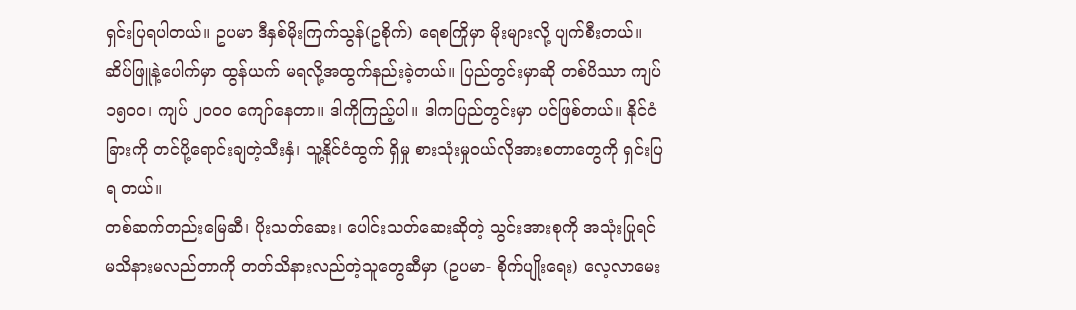ရှင်းပြရပါတယ်။ ဥပမာ ဒီနှစ်မိုးကြက်သွန်(ဥစိုက်) ရေစကြိုမှာ မိုးများလို့ ပျက်စီးတယ်။ ဆိပ်ဖြူနဲ့ပေါက်မှာ ထွန်ယက် မရလို့အထွက်နည်းခဲ့တယ်။ ပြည်တွင်းမှာဆို တစ်ပိဿာ ကျပ် ၁၅၀၀၊ ကျပ် ၂၀၀၀ ကျော်နေတာ။ ဒါကိုကြည့်ပါ။ ဒါကပြည်တွင်းမှာ ပင်ဖြစ်တယ်။ နိုင်ငံခြားကို တင်ပို့ရောင်းချတဲ့သီးနှံ၊ သူ့နိုင်ငံထွက် ရှိမှု စားသုံးမှုဝယ်လိုအားစတာတွေကို ရှင်းပြရ တယ်။
တစ်ဆက်တည်းမြေဆီ၊ ပိုးသတ်ဆေး၊ ပေါင်းသတ်ဆေးဆိုတဲ့ သွင်းအားစုကို အသုံးပြုရင် မသိနားမလည်တာကို တတ်သိနားလည်တဲ့သူတွေဆီမှာ (ဥပမာ- စိုက်ပျိုးရေး) လေ့လာမေး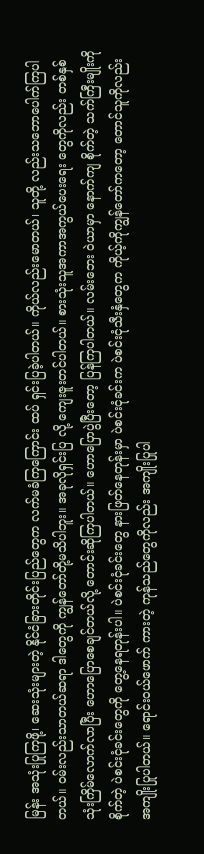မြန်း အသုံးပြုကြဖို့၊ ဆေးသုံးများတဲ့ နိုင်ငံခြားတိုင်းပြည်တွေက လက်မခံကြကြောင်း ထပ် ရှင်းပြခဲ့ပါတယ်။ ကိုယ်လည်းမောတယ်၊ သူတို့ လည်းသဘောပေါက်ကြပါတယ်။ ဝမ်းလည်းသာတယ်ဆရာ ဒါတွေကို ကျွန်တော်တို့မသိပါဘူး။ အခုလိုရှင်းပြ လို့ ကျေးဇူးတင်ပါတယ်။ စားသုံးသူအကာအကွယ်ပေးရေး တွေကိုလည်း တစ်နှစ်သုံးကြိမ်လောက်လာပြီး ဟောပြောစေချင်တယ်လို့ တောင်းဆိုကြပါတယ်။ ဟောပြောပွဲပြီးတော့ ပြန်ကြပါတယ်။ လမ်းဘေး ဝဲယာမှာ နောက်ကျ စိုက်တဲ့ သက်ကြီးမျိုးကိုစိုက်တဲ့ ပဲစင်းငုံခင်းတွေကို တွေ့နေရတုန်းပါ။ ပဲစင်းငုံခင်းတွေ နားဖြတ်နေတုန်းမှာ ပဲစင်းငုံခင်းက ပဲစင်းငုံသီးနှံတွေက ကိုယ့်ကိုကျွန်တော်ကတော့ တောင်သူကိုလည်း အကျိုးပြုပါတယ်။ ရောင်းဝယ်ဖောက် ကားတဲ့ ကုန်သည်တွေကိုလည်း အကျိုးပြုပါ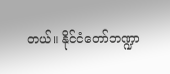တယ်။ နိုင်ငံတော်ဘဏ္ဍာ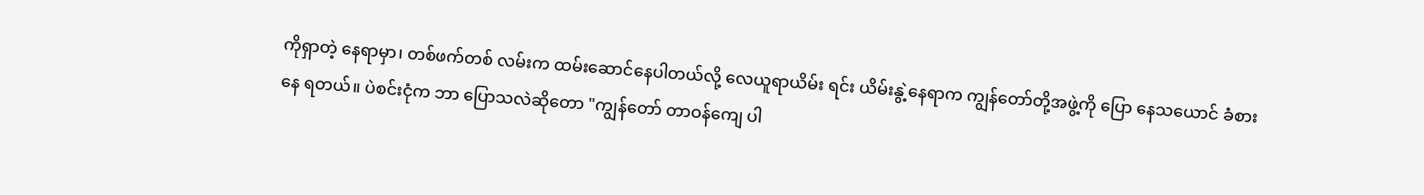ကိုရှာတဲ့ နေရာမှာ၊ တစ်ဖက်တစ် လမ်းက ထမ်းဆောင်နေပါတယ်လို့ လေယူရာယိမ်း ရင်း ယိမ်းနွဲ့နေရာက ကျွန်တော်တို့အဖွဲ့ကို ပြော နေသယောင် ခံစားနေ ရတယ်။ ပဲစင်းငုံက ဘာ ပြောသလဲဆိုတော "ကျွန်တော် တာဝန်ကျေ ပါ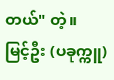တယ်" တဲ့။
မြင့်ဦး (ပခုက္ကူ)